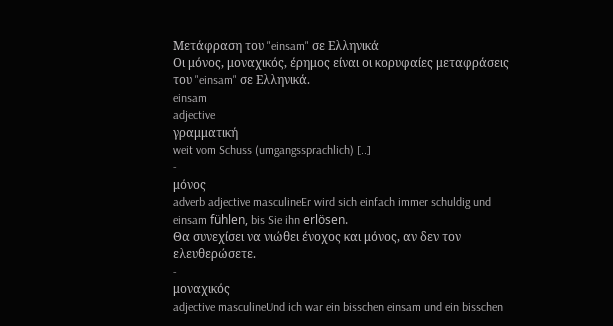Μετάφραση του "einsam" σε Ελληνικά
Οι μόνος, μοναχικός, έρημος είναι οι κορυφαίες μεταφράσεις του "einsam" σε Ελληνικά.
einsam
adjective
γραμματική
weit vom Schuss (umgangssprachlich) [..]
-
μόνος
adverb adjective masculineEr wird sich einfach immer schuldig und einsam fühlen, bis Sie ihn erlösen.
Θα συνεχίσει να νιώθει ένοχος και μόνος, αν δεν τον ελευθερώσετε.
-
μοναχικός
adjective masculineUnd ich war ein bisschen einsam und ein bisschen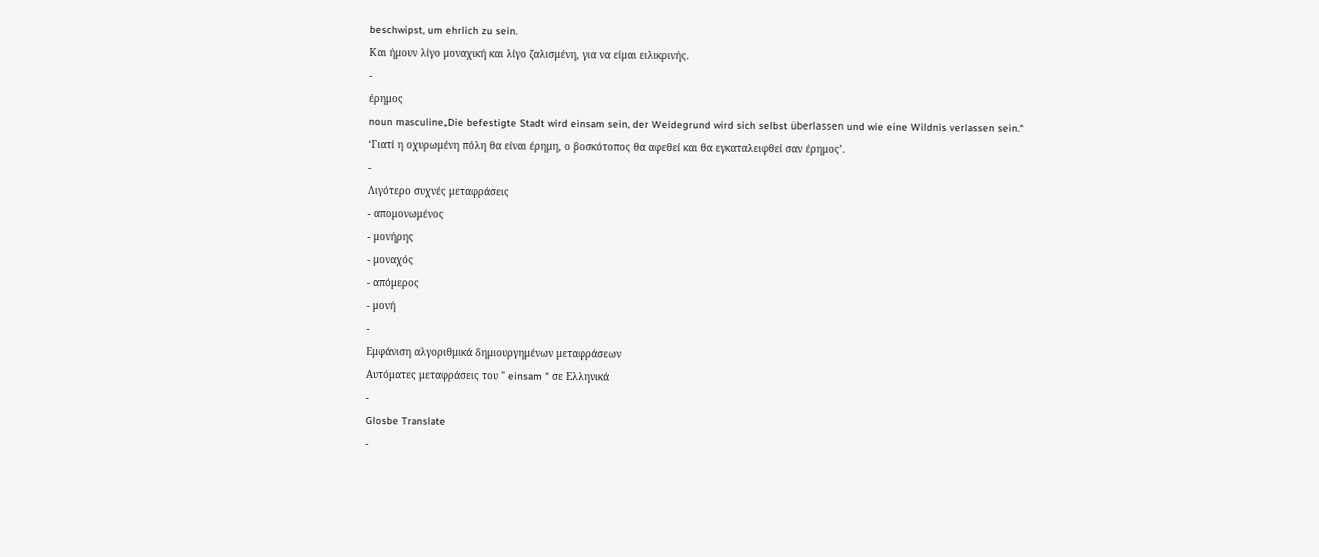beschwipst, um ehrlich zu sein.
Και ήμουν λίγο μοναχική και λίγο ζαλισμένη, για να είμαι ειλικρινής.
-
έρημος
noun masculine„Die befestigte Stadt wird einsam sein, der Weidegrund wird sich selbst überlassen und wie eine Wildnis verlassen sein.“
‘Γιατί η οχυρωμένη πόλη θα είναι έρημη, ο βοσκότοπος θα αφεθεί και θα εγκαταλειφθεί σαν έρημος’.
-
Λιγότερο συχνές μεταφράσεις
- απομονωμένος
- μονήρης
- μοναχός
- απόμερος
- μονή
-
Εμφάνιση αλγοριθμικά δημιουργημένων μεταφράσεων
Αυτόματες μεταφράσεις του " einsam " σε Ελληνικά
-
Glosbe Translate
-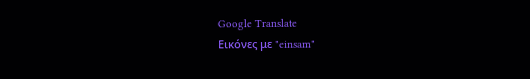Google Translate
Εικόνες με "einsam"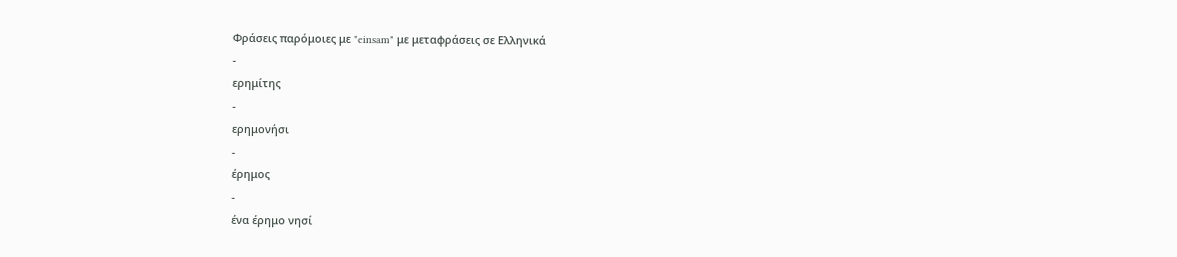Φράσεις παρόμοιες με "einsam" με μεταφράσεις σε Ελληνικά
-
ερημίτης
-
ερημονήσι
-
έρημος
-
ένα έρημο νησί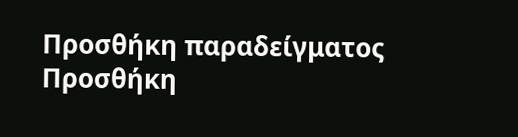Προσθήκη παραδείγματος
Προσθήκη